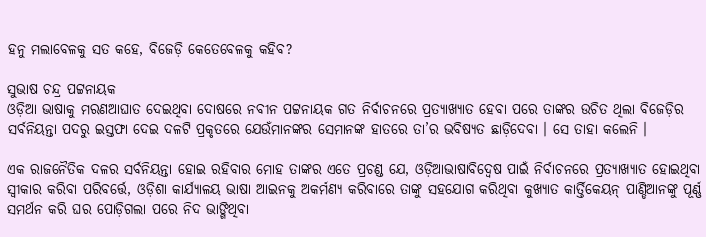ହନୁ ମଲାବେଳକୁ ସତ କହେ, ବିଜେଡ଼ି କେତେବେଳକୁ କହିବ?

ସୁଭାଷ ଚନ୍ଦ୍ର ପଟ୍ଟନାୟକ
ଓଡ଼ିଆ ଭାଷାକୁ ମରଣଆଘାତ ଦେଇଥିବା ଦୋଷରେ ନବୀନ ପଟ୍ଟନାୟକ ଗତ ନିର୍ବାଚନରେ ପ୍ରତ୍ୟାଖ୍ୟାତ ହେବା ପରେ ତାଙ୍କର ଉଚିତ ଥିଲା ବିଜେଡ଼ିର ସର୍ବନିୟନ୍ତା ପଦରୁ ଇସ୍ତଫା ଦେଇ ଦଳଟି ପ୍ରକୃତରେ ଯେଉଁମାନଙ୍କର ସେମାନଙ୍କ ହାତରେ ତା’ର ଭବିଷ୍ୟତ ଛାଡ଼ିଦେବା । ସେ ତାହା କଲେନି ।

ଏକ ରାଜନୈତିକ ଦଳର ସର୍ବନିୟନ୍ତା ହୋଇ ରହିବାର ମୋହ ତାଙ୍କର ଏତେ ପ୍ରଚଣ୍ଡ ଯେ, ଓଡ଼ିଆଭାଷାବିଦ୍ଵେଷ ପାଇଁ ନିର୍ବାଚନରେ ପ୍ରତ୍ୟାଖ୍ୟାତ ହୋଇଥିବା ସ୍ଵୀକାର କରିବା ପରିବର୍ତ୍ତେ, ଓଡ଼ିଶା କାର୍ଯ୍ୟାଳୟ ଭାଷା ଆଇନକୁ ଅକର୍ମଣ୍ୟ କରିବାରେ ତାଙ୍କୁ ସହଯୋଗ କରିଥିବା କୁଖ୍ୟାତ କାର୍ତ୍ତିକେୟନ୍ ପାଣ୍ଡିଆନଙ୍କୁ ପୂର୍ଣ୍ଣ ସମର୍ଥନ କରି ଘର ପୋଡ଼ିଗଲା ପରେ ନିଦ ଭାଙ୍ଗିଥିବା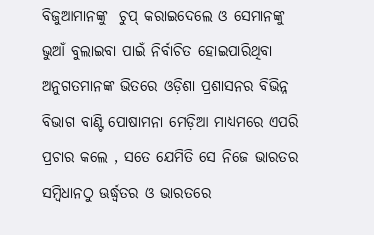ବିଜୁଆମାନଙ୍କୁ  ଚୁପ୍ କରାଇଦେଲେ ଓ ସେମାନଙ୍କୁ ଭୁଆଁ ବୁଲାଇବା ପାଇଁ ନିର୍ବାଚିତ ହୋଇପାରିଥିବା  ଅନୁଗତମାନଙ୍କ ଭିତରେ ଓଡ଼ିଶା ପ୍ରଶାସନର ବିଭିନ୍ନ ବିଭାଗ ବାଣ୍ଟି ପୋଷାମନା ମେଡ଼ିଆ ମାଧ୍ୟମରେ ଏପରି ପ୍ରଚାର କଲେ , ସତେ ଯେମିତି ସେ ନିଜେ ଭାରତର ସମ୍ବିଧାନଠୁ ଊର୍ଦ୍ଧ୍ଵତର ଓ ଭାରତରେ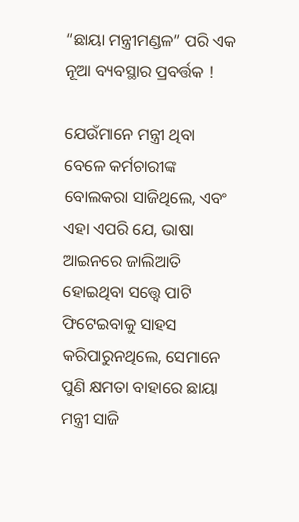“ଛାୟା ମନ୍ତ୍ରୀମଣ୍ଡଳ” ପରି ଏକ ନୂଆ ବ୍ୟବସ୍ଥାର ପ୍ରବର୍ତ୍ତକ !

ଯେଉଁମାନେ ମନ୍ତ୍ରୀ ଥିବା ବେଳେ କର୍ମଚାରୀଙ୍କ ବୋଲକରା ସାଜିଥିଲେ, ଏବଂ ଏହା ଏପରି ଯେ, ଭାଷା ଆଇନରେ ଜାଲିଆତି ହୋଇଥିବା ସତ୍ତ୍ୱେ ପାଟି ଫିଟେଇବାକୁ ସାହସ କରିପାରୁନଥିଲେ, ସେମାନେ ପୁଣି କ୍ଷମତା ବାହାରେ ଛାୟା ମନ୍ତ୍ରୀ ସାଜି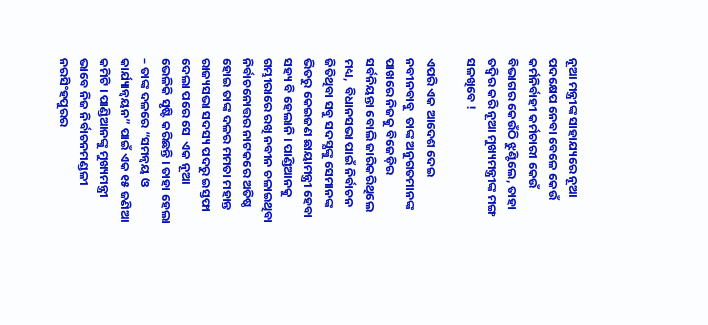ନୂଆ ମନ୍ତ୍ରୀଙ୍କ ସାହାଯ୍ୟରେ ନୂଆ ପଦକ୍ଷେପ ନେବା ବେଳେ କେଉଁ କର୍ମନିର୍ବାହୀ କର୍ମଚାରୀ କେଉଁ ବିଭାଗର କେଉଁଠି ଝୁଣ୍ଟିଲେ, ତାହା ତଦ୍ବିର କରି ନୂଆ ମୁଖ୍ୟମନ୍ତ୍ରୀଙ୍କ ମଙ୍ଗ ସଳଖିବେ !

ଏପରି ଏକ ଆଦେଶ ଦେଇ ନବୀନବାବୁ  ତାଙ୍କ ଅନୁଗତମାନଙ୍କ ପାଖରେ ନିଜକୁ ବିଜେଡ଼ିର ସର୍ବନିୟନ୍ତା ବୋଲି ଜାରିକରିଥିଲେ ମଧ୍ୟ,  ବିଧାନସଭା ପାଇଁ ନିର୍ବାଚନ ଜିତିଥିବା ସବୁ ସଦସ୍ଯଙ୍କୁ ସେମାନଙ୍କ ଭିତରୁ କେଇଜଣ ଛାୟାମନ୍ତ୍ରୀ ହେବା ସହ୍ୟ ବି ହେଲାନି । ପାଣ୍ଡିଆନକୁ ଗମ୍ଭୀରାରେ ରଖି ନବୀନ ଚଳାଇଥିବା ନିର୍ବାଚନୋତ୍ତର ନାଟକରେ ଅତିଷ୍ଠ ହୋଇ ତାଙ୍କ ଦଳର ମମତା ମହାନ୍ତ ରାଜ୍ୟସଭା ସଦସ୍ୟ ପଦରୁ ଇସ୍ତଫା ଦେଲା ପରେ ସେ  ଏକ ନୂଆ ଭେଳିକି ସୃଷ୍ଟି କରିଛନ୍ତି । ତାହା ହେଲା – ତାଙ୍କ ଦଳରେ “ସମନ୍ଵୟ ଓ କାର୍ଯ୍ୟାନ୍ବୟନ” ପାଇଁ ଏକ ୧୫ ଜଣିଆ କମିଟି । ପାଣ୍ଡିଆନଙ୍କୁ ମୁଖ୍ୟମନ୍ତ୍ରୀ ଭାବେ ନିଜ ନିର୍ବାଚନମଣ୍ଡଳୀ ନରସିଂହପୁରର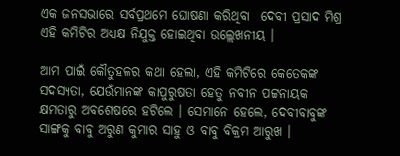ଏକ ଜନସଭାରେ ସର୍ବପ୍ରଥମେ ଘୋଷଣା କରିଥିବା  ଦେବୀ ପ୍ରସାଦ ମିଶ୍ର ଏହି କମିଟିର ଅଧ୍ୟକ୍ଷ ନିଯୁକ୍ତ ହୋଇଥିବା ଉଲ୍ଲେଖନୀୟ ।

ଆମ ପାଇଁ କୌତୁହଳର କଥା ହେଲା, ଏହି କମିଟିରେ କେତେକଙ୍କ ସଦସ୍ଯତା, ଯେଉଁମାନଙ୍କ କାପୁରୁଷତା ହେତୁ ନବୀନ ପଟ୍ଟନାୟକ କ୍ଷମତାରୁ ଅବଶେଷରେ ହଟିଲେ । ସେମାନେ ହେଲେ, ଦେବୀବାବୁଙ୍କ ସାଙ୍ଗକୁ ବାବୁ ଅରୁଣ କୁମାର ସାହୁ ଓ ବାବୁ ବିକ୍ରମ ଆରୁଖ ।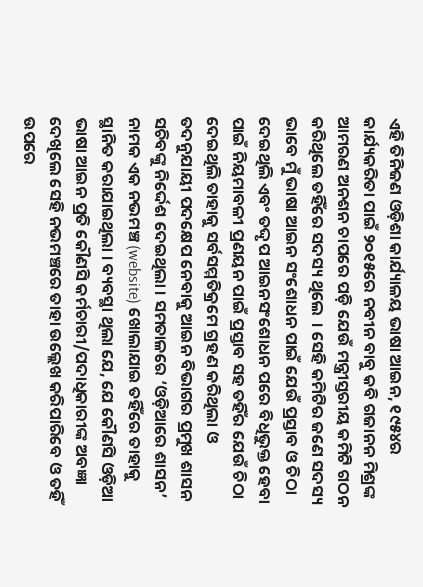ଏହି ତିନିଜଣ ଓଡ଼ିଶା କାର୍ଯ୍ୟାଳୟ ଭାଷା ଆଇନ, ୧୯୫୪ର କାର୍ଯ୍ୟକରିତା ପାଇଁ ୨୦୧୫ରେ ନବୀନ ବାବୁ କବି ଗଜାନନ ମିଶ୍ରଙ୍କ ଆମରଣ ଅନଶନ ଚାପରେ ପଡ଼ି ଯେଉଁ ମନ୍ତ୍ରୀସ୍ତରୀୟ କମିଟି ଗଠନ କରିଥିଲେ ତହିଁରେ ସଦସ୍ୟ ଥିଲେ  । ସେହି କମିଟିର ଜଣେ ସଦସ୍ୟ ଭାବେ ମୁଁ ଭାଷା ଆଇନ ସଂଶୋଧନ ପାଇଁ ଯେଉଁ ପ୍ରସ୍ତାବ ଓ ଚିଠା ଦେଇଥିଲି ଏବଂ ତଦ୍ଦୃପ ଆଇନସଂଶୋଧନ ପରେ ବିଧିଭୁକ୍ତ ହେବା ପାଇଁ ନିୟମାବଳୀ ପ୍ରଣୟନ ପାଇଁ ପ୍ରସ୍ତାବ ସହ ତହିଁର ଯେଉଁ ଚିଠା ଦେଇଥିଲି ତାହାକୁ ସର୍ବସମ୍ମତିକ୍ରମେ ଗ୍ରହଣ କରିଥିଲା ଓ ତଦନୁଯାୟୀ ପଦକ୍ଷେପ ନେବାକୁ ଆଇନ ବିଭାଗର ପ୍ରମୁଖ ଶାସନ ସଚିବଙ୍କୁ ନିର୍ଦ୍ଦେଶ ଦେଇଥିଲା । ସମତାଳରେ ‘ଓଡ଼ିଆରେ ଶାସନ’ ନାମକ ଏକ ନଭମଞ୍ଚ (website) ଖୋଲାଯାଇ ତହିଁରେ ତାହାକୁ ସ୍ଥାନିତ କରାଯାଇଥିଲା । ବ୍ୟବସ୍ଥା ଥିଲା ଯେ, ଯେ କୌଣସି ଓଡ଼ିଆ ଭାଷା ଆଇନ ପ୍ରତି କୌଣସି କର୍ମଚାରୀ/ପଦାଧିକାରୀଙ୍କ ଅବଜ୍ଞା ଦେଖିଲେ ସେହି ନଭମଞ୍ଚରେ ତାହା ଉଲ୍ଲେଖ କରିପାରିବେ ଓ ତହିଁ ଉପରେ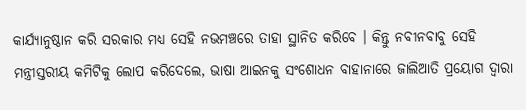କାର୍ଯ୍ୟାନୁଷ୍ଠାନ କରି ସରକାର ମଧ୍ୟ ସେହି ନଭମଞ୍ଚରେ ତାହା ସ୍ଥାନିତ କରିବେ । କିନ୍ତୁ ନବୀନବାବୁ ସେହି ମନ୍ତ୍ରୀସ୍ତରୀୟ କମିଟିକୁ ଲୋପ କରିଦେଲେ, ଭାଷା ଆଇନକୁ ସଂଶୋଧନ ବାହାନାରେ ଜାଲିଆତି ପ୍ରୟୋଗ ଦ୍ଵାରା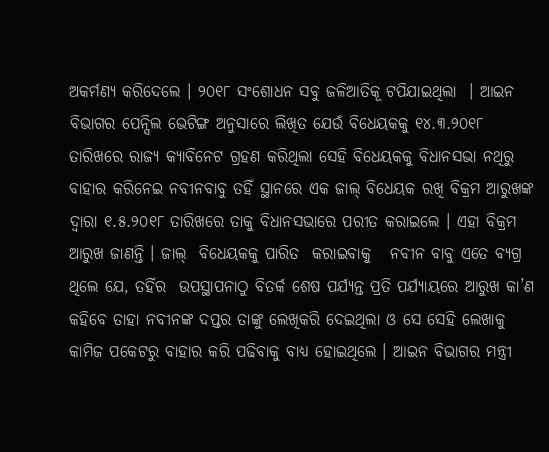ଅକର୍ମଣ୍ୟ କରିଦେଲେ । ୨୦୧୮ ସଂଶୋଧନ ସବୁ ଜଳିଆତିକୂ ଟପିଯାଇଥିଲା  । ଆଇନ ବିଭାଗର ପେନ୍ସିଲ ଭେଟିଙ୍ଗ ଅନୁସାରେ ଲିଖିତ ଯେଉଁ ବିଧେୟକକୁ ୧୪.୩.୨୦୧୮ ତାରିଖରେ ରାଜ୍ୟ କ୍ଯାବିନେଟ ଗ୍ରହଣ କରିଥିଲା ସେହି ବିଧେୟକକୁ ବିଧାନସଭା ନଥିରୁ ବାହାର କରିନେଇ ନବୀନବାବୁ ତହିଁ ସ୍ଥାନରେ ଏକ ଜାଲ୍ ବିଧେୟକ ରଖି ବିକ୍ରମ ଆରୁଖଙ୍କ ଦ୍ଵାରା ୧.୫.୨୦୧୮ ତାରିଖରେ ତାକୁ ବିଧାନସଭାରେ ପରୀତ କରାଇଲେ । ଏହା ବିକ୍ରମ ଆରୁଖ ଜାଣନ୍ତି । ଜାଲ୍  ବିଧେୟକକୁ ପାରିତ  କରାଇବାକୁ   ନବୀନ ବାବୁ ଏତେ ବ୍ଯଗ୍ର ଥିଲେ ଯେ, ତହିଁର  ଉପସ୍ଥାପନାଠୁ ବିତର୍କ ଶେଷ ପର୍ଯ୍ୟନ୍ତ ପ୍ରତି ପର୍ଯ୍ୟାୟରେ ଆରୁଖ କା’ଣ କହିବେ ତାହା ନବୀନଙ୍କ ଦପ୍ତର ତାଙ୍କୁ ଲେଖିକରି ଦେଇଥିଲା ଓ ସେ ସେହି ଲେଖାକୁ କାମିଜ ପକେଟରୁ ବାହାର କରି ପଢିବାକୁ ବାଧ୍ୟ ହୋଇଥିଲେ । ଆଇନ ବିଭାଗର ମନ୍ତ୍ରୀ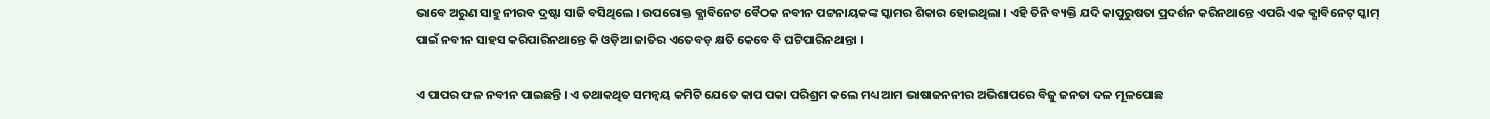ଭାବେ ଅରୁଣ ସାହୁ ନୀରବ ଦ୍ରଷ୍ଟା ସାଜି ବସିଥିଲେ । ଉପରୋକ୍ତ କ୍ଯାବିନେଟ ବୈଠକ ନବୀନ ପଟ୍ଟନାୟକଙ୍କ ସ୍କାମର ଶିକାର ହୋଇଥିଲା । ଏହି ତିନି ବ୍ୟକ୍ତି ଯଦି କାପୁରୁଷତା ପ୍ରଦର୍ଶନ କରିନଥାନ୍ତେ ଏପରି ଏକ କ୍ଯାବିନେଟ୍ ସ୍କାମ୍ ପାଇଁ ନବୀନ ସାହସ କରିପାରିନଥାନ୍ତେ କି ଓଡ଼ିଆ ଜାତିର ଏତେବଡ଼ କ୍ଷତି କେବେ ବି ଘଟିପାରିନଥାନ୍ତା ।

ଏ ପାପର ଫଳ ନବୀନ ପାଇଛନ୍ତି । ଏ ତଥାକଥିତ ସମନ୍ଵୟ କମିଟି ଯେତେ କାପ ପକା ପରିଶ୍ରମ କଲେ ମଧ୍ୟ ଆମ ଭାଷାଜନନୀର ଅଭିଶାପରେ ବିଜୁ ଜନତା ଦଳ ମୂଳପୋଛ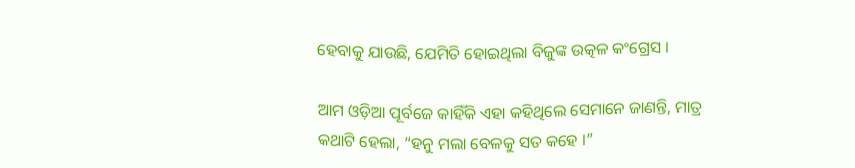ହେବାକୁ ଯାଉଛି, ଯେମିତି ହୋଇଥିଲା ବିଜୁଙ୍କ ଉତ୍କଳ କଂଗ୍ରେସ ।

ଆମ ଓଡ଼ିଆ ପୂର୍ବଜେ କାହିଁକି ଏହା କହିଥିଲେ ସେମାନେ ଜାଣନ୍ତି, ମାତ୍ର କଥାଟି ହେଲା, “ହନୁ ମଲା ବେଳକୁ ସତ କହେ ।”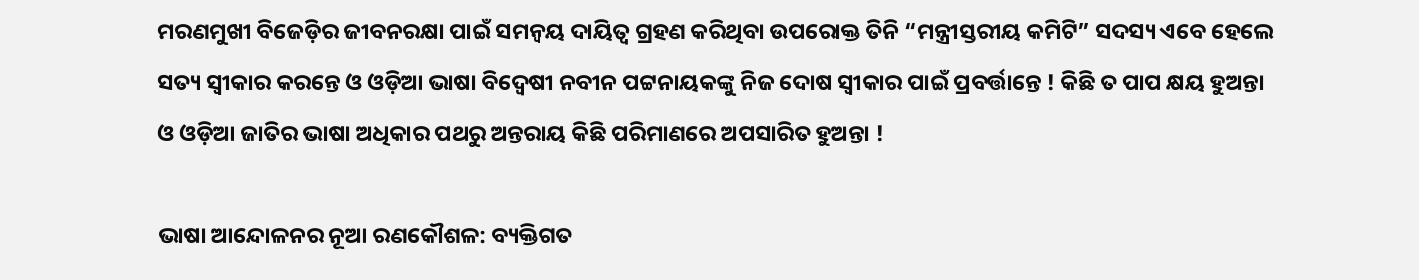ମରଣମୁଖୀ ବିଜେଡ଼ିର ଜୀବନରକ୍ଷା ପାଇଁ ସମନ୍ଵୟ ଦାୟିତ୍ଵ ଗ୍ରହଣ କରିଥିବା ଉପରୋକ୍ତ ତିନି “ମନ୍ତ୍ରୀସ୍ତରୀୟ କମିଟି” ସଦସ୍ୟ ଏବେ ହେଲେ ସତ୍ୟ ସ୍ଵୀକାର କରନ୍ତେ ଓ ଓଡ଼ିଆ ଭାଷା ବିଦ୍ଵେଷୀ ନବୀନ ପଟ୍ଟନାୟକଙ୍କୁ ନିଜ ଦୋଷ ସ୍ଵୀକାର ପାଇଁ ପ୍ରବର୍ତ୍ତାନ୍ତେ ! କିଛି ତ ପାପ କ୍ଷୟ ହୁଅନ୍ତା ଓ ଓଡ଼ିଆ ଜାତିର ଭାଷା ଅଧିକାର ପଥରୁ ଅନ୍ତରାୟ କିଛି ପରିମାଣରେ ଅପସାରିତ ହୁଅନ୍ତା !

ଭାଷା ଆନ୍ଦୋଳନର ନୂଆ ରଣକୌଶଳ: ବ୍ୟକ୍ତିଗତ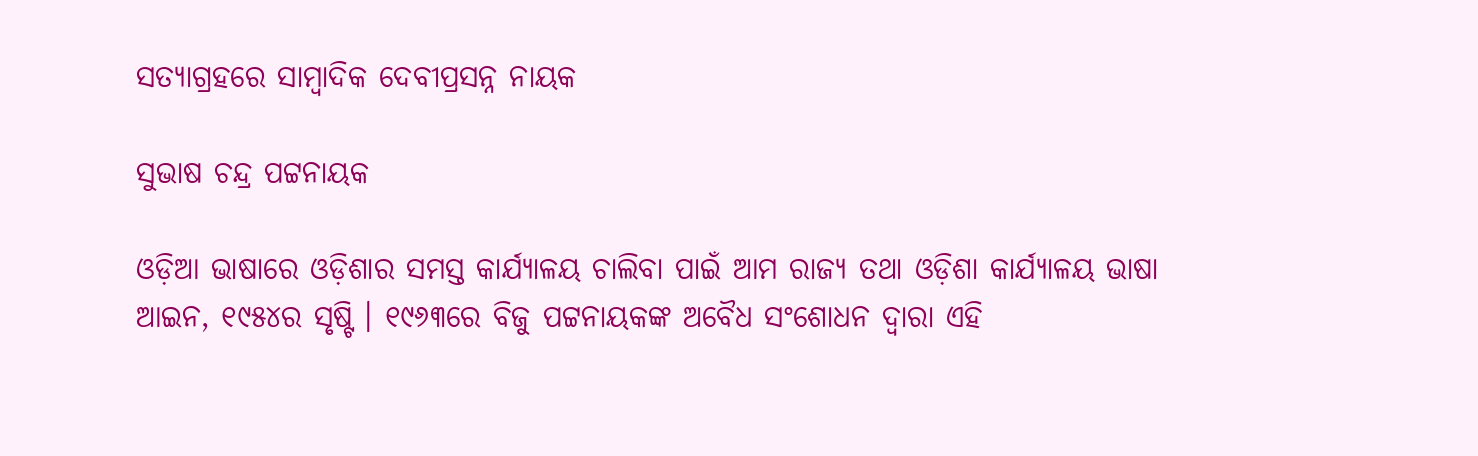ସତ୍ୟାଗ୍ରହରେ ସାମ୍ବାଦିକ ଦେବୀପ୍ରସନ୍ନ ନାୟକ

ସୁଭାଷ ଚନ୍ଦ୍ର ପଟ୍ଟନାୟକ

ଓଡ଼ିଆ ଭାଷାରେ ଓଡ଼ିଶାର ସମସ୍ତ କାର୍ଯ୍ୟାଳୟ ଚାଲିବା ପାଇଁ ଆମ ରାଜ୍ୟ ତଥା ଓଡ଼ିଶା କାର୍ଯ୍ୟାଳୟ ଭାଷା ଆଇନ, ୧୯୫୪ର ସୃଷ୍ଟି । ୧୯୬୩ରେ ବିଜୁ ପଟ୍ଟନାୟକଙ୍କ ଅବୈଧ ସଂଶୋଧନ ଦ୍ଵାରା ଏହି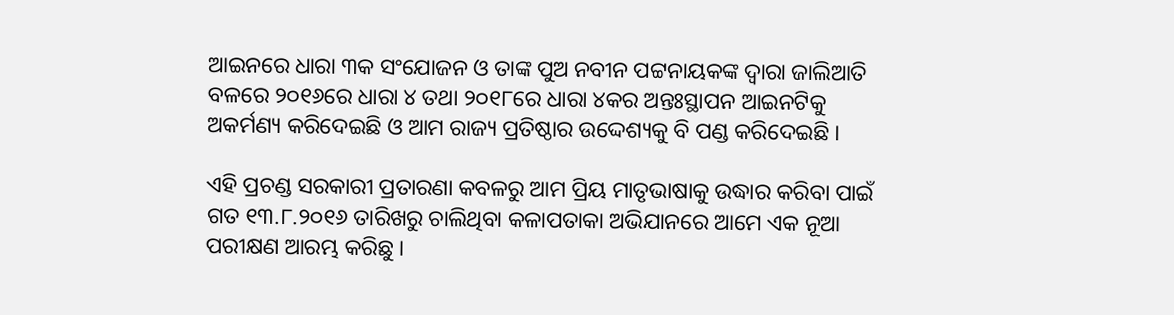ଆଇନରେ ଧାରା ୩କ ସଂଯୋଜନ ଓ ତାଙ୍କ ପୁଅ ନବୀନ ପଟ୍ଟନାୟକଙ୍କ ଦ୍ଵାରା ଜାଲିଆତି ବଳରେ ୨୦୧୬ରେ ଧାରା ୪ ତଥା ୨୦୧୮ରେ ଧାରା ୪କର ଅନ୍ତଃସ୍ଥାପନ ଆଇନଟିକୁ ଅକର୍ମଣ୍ୟ କରିଦେଇଛି ଓ ଆମ ରାଜ୍ୟ ପ୍ରତିଷ୍ଠାର ଉଦ୍ଦେଶ୍ୟକୁ ବି ପଣ୍ଡ କରିଦେଇଛି ।

ଏହି ପ୍ରଚଣ୍ଡ ସରକାରୀ ପ୍ରତାରଣା କବଳରୁ ଆମ ପ୍ରିୟ ମାତୃଭାଷାକୁ ଉଦ୍ଧାର କରିବା ପାଇଁ ଗତ ୧୩.୮.୨୦୧୬ ତାରିଖରୁ ଚାଲିଥିବା କଳାପତାକା ଅଭିଯାନରେ ଆମେ ଏକ ନୂଆ ପରୀକ୍ଷଣ ଆରମ୍ଭ କରିଛୁ ।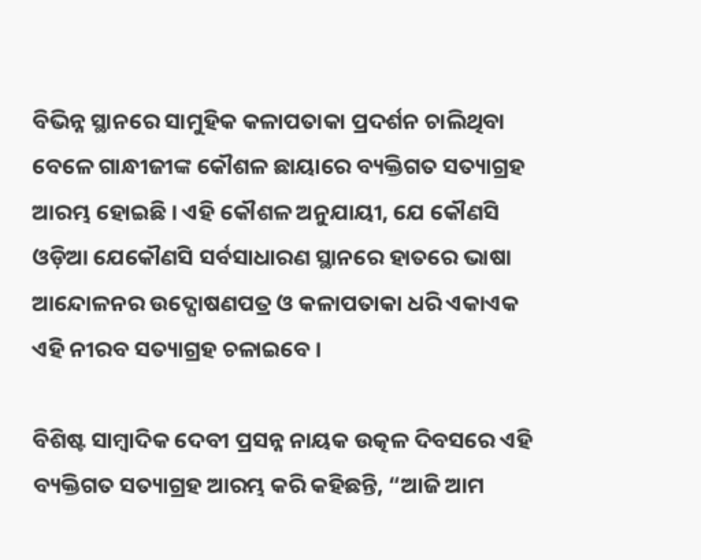ବିଭିନ୍ନ ସ୍ଥାନରେ ସାମୁହିକ କଳାପତାକା ପ୍ରଦର୍ଶନ ଚାଲିଥିବା ବେଳେ ଗାନ୍ଧୀଜୀଙ୍କ କୌଶଳ ଛାୟାରେ ବ୍ୟକ୍ତିଗତ ସତ୍ୟାଗ୍ରହ ଆରମ୍ଭ ହୋଇଛି । ଏହି କୌଶଳ ଅନୁଯାୟୀ, ଯେ କୌଣସି ଓଡ଼ିଆ ଯେକୌଣସି ସର୍ବସାଧାରଣ ସ୍ଥାନରେ ହାତରେ ଭାଷା ଆନ୍ଦୋଳନର ଉଦ୍ଘୋଷଣପତ୍ର ଓ କଳାପତାକା ଧରି ଏକାଏକ ଏହି ନୀରବ ସତ୍ୟାଗ୍ରହ ଚଳାଇବେ ।

ବିଶିଷ୍ଟ ସାମ୍ବାଦିକ ଦେବୀ ପ୍ରସନ୍ନ ନାୟକ ଉତ୍କଳ ଦିବସରେ ଏହି ବ୍ୟକ୍ତିଗତ ସତ୍ୟାଗ୍ରହ ଆରମ୍ଭ କରି କହିଛନ୍ତି, “ଆଜି ଆମ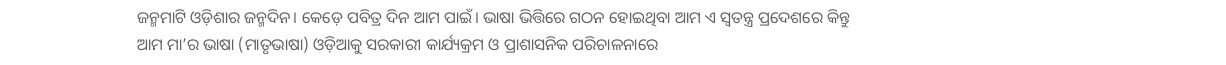ଜନ୍ମମାଟି ଓଡ଼ିଶାର ଜନ୍ମଦିନ। କେଡ଼େ ପବିତ୍ର ଦିନ ଆମ ପାଇଁ। ଭାଷା ଭିତ୍ତିରେ ଗଠନ ହୋଇଥିବା ଆମ ଏ ସ୍ଵତନ୍ତ୍ର ପ୍ରଦେଶରେ କିନ୍ତୁ ଆମ ମା’ର ଭାଷା (ମାତୃଭାଷା) ଓଡ଼ିଆକୁ ସରକାରୀ କାର୍ଯ୍ୟକ୍ରମ ଓ ପ୍ରାଶାସନିକ ପରିଚାଳନାରେ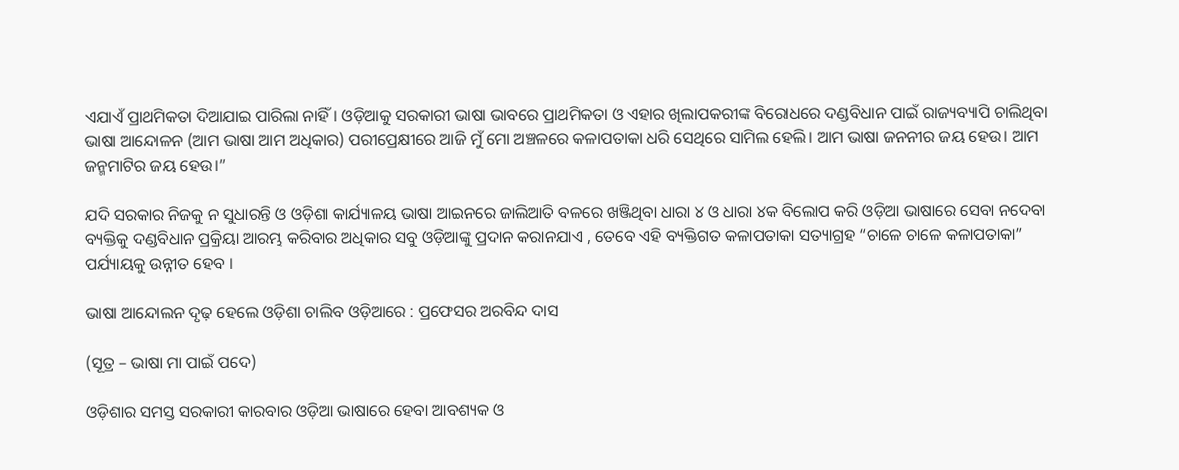ଏଯାଏଁ ପ୍ରାଥମିକତା ଦିଆଯାଇ ପାରିଲା ନାହିଁ। ଓଡ଼ିଆକୁ ସରକାରୀ ଭାଷା ଭାବରେ ପ୍ରାଥମିକତା ଓ ଏହାର ଖିଲାପକରୀଙ୍କ ବିରୋଧରେ ଦଣ୍ଡବିଧାନ ପାଇଁ ରାଜ୍ୟବ୍ୟାପି ଚାଲିଥିବା ଭାଷା ଆନ୍ଦୋଳନ (ଆମ ଭାଷା ଆମ ଅଧିକାର) ପରୀପ୍ରେକ୍ଷୀରେ ଆଜି ମୁଁ ମୋ ଅଞ୍ଚଳରେ କଳାପତାକା ଧରି ସେଥିରେ ସାମିଲ ହେଲି। ଆମ ଭାଷା ଜନନୀର ଜୟ ହେଉ। ଆମ ଜନ୍ମମାଟିର ଜୟ ହେଉ।”

ଯଦି ସରକାର ନିଜକୁ ନ ସୁଧାରନ୍ତି ଓ ଓଡ଼ିଶା କାର୍ଯ୍ୟାଳୟ ଭାଷା ଆଇନରେ ଜାଲିଆତି ବଳରେ ଖଞ୍ଜିଥିବା ଧାରା ୪ ଓ ଧାରା ୪କ ବିଲୋପ କରି ଓଡ଼ିଆ ଭାଷାରେ ସେବା ନଦେବା ବ୍ୟକ୍ତିକୁ ଦଣ୍ଡବିଧାନ ପ୍ରକ୍ରିୟା ଆରମ୍ଭ କରିବାର ଅଧିକାର ସବୁ ଓଡ଼ିଆଙ୍କୁ ପ୍ରଦାନ କରାନଯାଏ , ତେବେ ଏହି ବ୍ୟକ୍ତିଗତ କଳାପତାକା ସତ୍ୟାଗ୍ରହ “ଚାଳେ ଚାଳେ କଳାପତାକା” ପର୍ଯ୍ୟାୟକୁ ଉନ୍ନୀତ ହେବ ।

ଭାଷା ଆନ୍ଦୋଲନ ଦୃଢ଼ ହେଲେ ଓଡ଼ିଶା ଚାଲିବ ଓଡ଼ିଆରେ : ପ୍ରଫେସର ଅରବିନ୍ଦ ଦାସ

(ସୂତ୍ର – ଭାଷା ମା ପାଇଁ ପଦେ)

ଓଡ଼ିଶାର ସମସ୍ତ ସରକାରୀ କାରବାର ଓଡ଼ିଆ ଭାଷାରେ ହେବା ଆବଶ୍ୟକ ଓ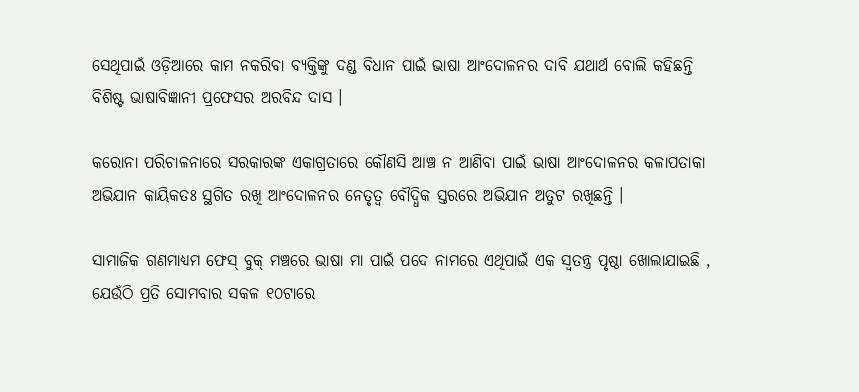ସେଥିପାଇଁ ଓଡ଼ିଆରେ କାମ ନକରିବା ବ୍ୟକ୍ତିଙ୍କୁ ଦଣ୍ଡ ବିଧାନ ପାଇଁ ଭାଷା ଆଂଦୋଳନର ଦାବି ଯଥାର୍ଥ ବୋଲି କହିଛନ୍ତି ବିଶିଷ୍ଟ ଭାଷାବିଜ୍ଞାନୀ ପ୍ରଫେସର ଅରବିନ୍ଦ ଦାସ ।

କରୋନା ପରିଚାଳନାରେ ସରକାରଙ୍କ ଏକାଗ୍ରତାରେ କୌଣସି ଆଞ୍ଚ ନ ଆଣିବା ପାଇଁ ଭାଷା ଆଂଦୋଳନର କଳାପତାକା ଅଭିଯାନ କାୟିକତଃ ସ୍ଥଗିତ ରଖି ଆଂଦୋଳନର ନେତୃତ୍ଵ ବୌଦ୍ଧିକ ସ୍ତରରେ ଅଭିଯାନ ଅତୁଟ ରଖିଛନ୍ତି ।

ସାମାଜିକ ଗଣମାଧ୍ୟମ ଫେସ୍ ବୁକ୍ ମଞ୍ଚରେ ଭାଷା ମା ପାଇଁ ପଦେ ନାମରେ ଏଥିପାଇଁ ଏକ ସ୍ଵତନ୍ତ୍ର ପୃଷ୍ଠା ଖୋଲାଯାଇଛି , ଯେଉଁଠି ପ୍ରତି ସୋମବାର ସକଳ ୧୦ଟାରେ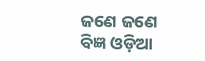ଜଣେ ଜଣେ ବିଜ୍ଞ ଓଡ଼ିଆ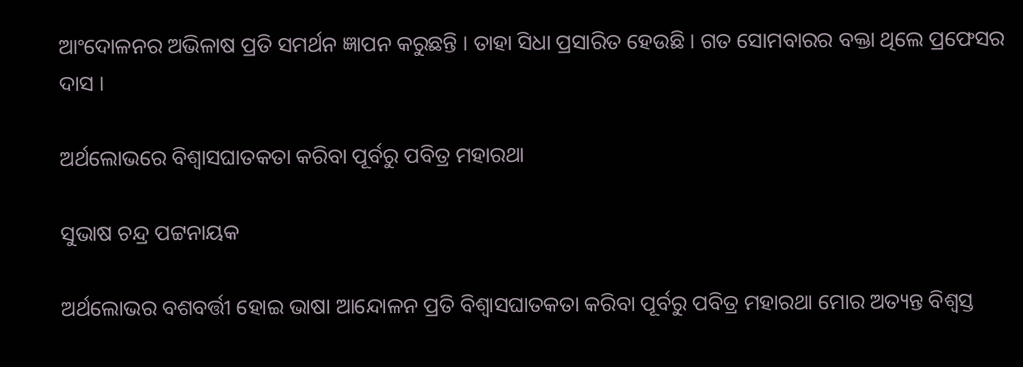ଆଂଦୋଳନର ଅଭିଳାଷ ପ୍ରତି ସମର୍ଥନ ଜ୍ଞାପନ କରୁଛନ୍ତି । ତାହା ସିଧା ପ୍ରସାରିତ ହେଉଛି । ଗତ ସୋମବାରର ବକ୍ତା ଥିଲେ ପ୍ରଫେସର ଦାସ ।

ଅର୍ଥଲୋଭରେ ବିଶ୍ଵାସଘାତକତା କରିବା ପୂର୍ବରୁ ପବିତ୍ର ମହାରଥା

ସୁଭାଷ ଚନ୍ଦ୍ର ପଟ୍ଟନାୟକ

ଅର୍ଥଲୋଭର ବଶବର୍ତ୍ତୀ ହୋଇ ଭାଷା ଆନ୍ଦୋଳନ ପ୍ରତି ବିଶ୍ଵାସଘାତକତା କରିବା ପୂର୍ବରୁ ପବିତ୍ର ମହାରଥା ମୋର ଅତ୍ୟନ୍ତ ବିଶ୍ଵସ୍ତ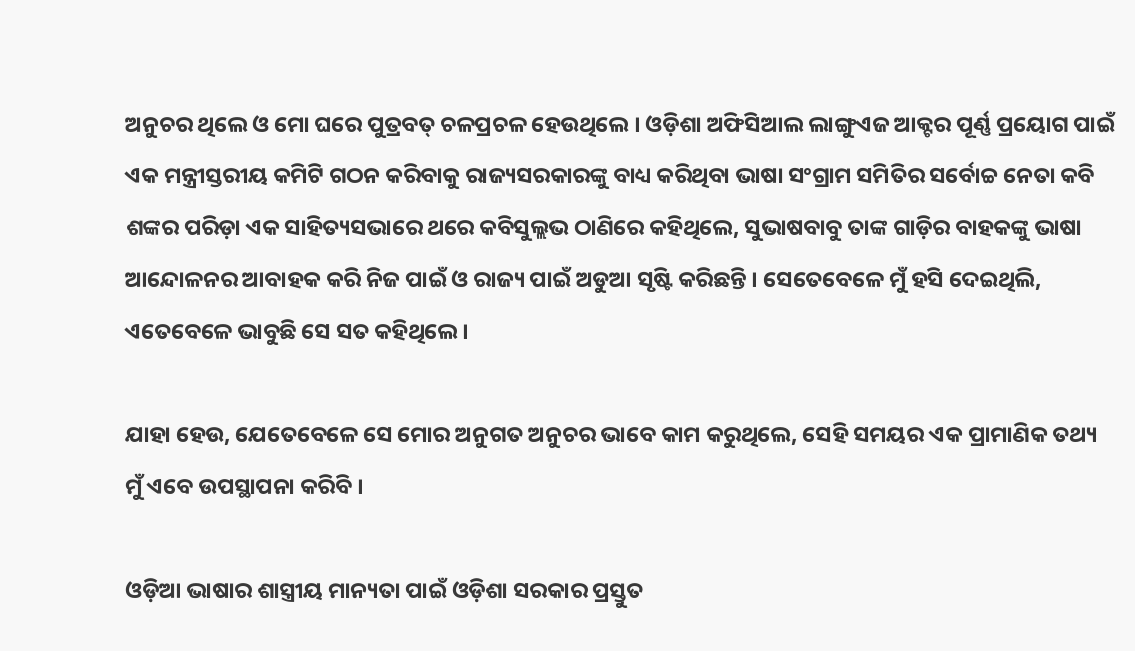ଅନୁଚର ଥିଲେ ଓ ମୋ ଘରେ ପୁତ୍ରବତ୍ ଚଳପ୍ରଚଳ ହେଉଥିଲେ । ଓଡ଼ିଶା ଅଫିସିଆଲ ଲାଙ୍ଗୁଏଜ ଆକ୍ଟର ପୂର୍ଣ୍ଣ ପ୍ରୟୋଗ ପାଇଁ ଏକ ମନ୍ତ୍ରୀସ୍ତରୀୟ କମିଟି ଗଠନ କରିବାକୁ ରାଜ୍ୟସରକାରଙ୍କୁ ବାଧ୍ୟ କରିଥିବା ଭାଷା ସଂଗ୍ରାମ ସମିତିର ସର୍ବୋଚ୍ଚ ନେତା କବି ଶଙ୍କର ପରିଡ଼ା ଏକ ସାହିତ୍ୟସଭାରେ ଥରେ କବିସୁଲ୍ଲଭ ଠାଣିରେ କହିଥିଲେ, ସୁଭାଷବାବୁ ତାଙ୍କ ଗାଡ଼ିର ବାହକଙ୍କୁ ଭାଷା ଆନ୍ଦୋଳନର ଆବାହକ କରି ନିଜ ପାଇଁ ଓ ରାଜ୍ୟ ପାଇଁ ଅଡୁଆ ସୃଷ୍ଟି କରିଛନ୍ତି । ସେତେବେଳେ ମୁଁ ହସି ଦେଇଥିଲି, ଏତେବେଳେ ଭାବୁଛି ସେ ସତ କହିଥିଲେ ।

ଯାହା ହେଉ, ଯେତେବେଳେ ସେ ମୋର ଅନୁଗତ ଅନୁଚର ଭାବେ କାମ କରୁଥିଲେ, ସେହି ସମୟର ଏକ ପ୍ରାମାଣିକ ତଥ୍ୟ ମୁଁ ଏବେ ଉପସ୍ଥାପନା କରିବି ।

ଓଡ଼ିଆ ଭାଷାର ଶାସ୍ତ୍ରୀୟ ମାନ୍ୟତା ପାଇଁ ଓଡ଼ିଶା ସରକାର ପ୍ରସ୍ତୁତ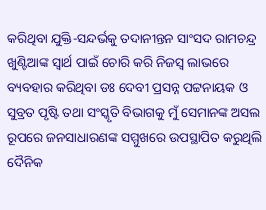କରିଥିବା ଯୁକ୍ତି-ସନ୍ଦର୍ଭକୁ ତଦାନୀନ୍ତନ ସାଂସଦ ରାମଚନ୍ଦ୍ର ଖୁଣ୍ଟିଆଙ୍କ ସ୍ଵାର୍ଥ ପାଇଁ ଚୋରି କରି ନିଜସ୍ଵ ଲାଭରେ ବ୍ୟବହାର କରିଥିବା ଡଃ ଦେବୀ ପ୍ରସନ୍ନ ପଟ୍ଟନାୟକ ଓ ସୁବ୍ରତ ପୃଷ୍ଟି ତଥା ସଂସ୍କୃତି ବିଭାଗକୁ ମୁଁ ସେମାନଙ୍କ ଅସଲ ରୂପରେ ଜନସାଧାରଣଙ୍କ ସମ୍ମୁଖରେ ଉପସ୍ଥାପିତ କରୁଥିଲି ଦୈନିକ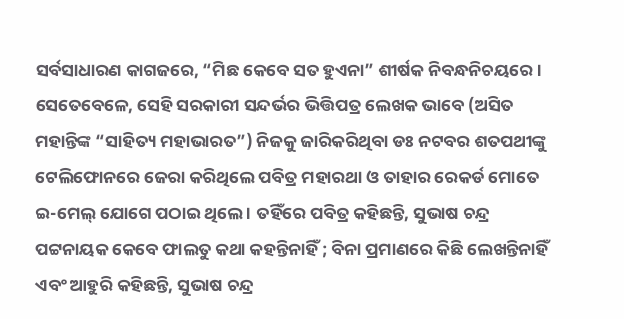ସର୍ବସାଧାରଣ କାଗଜରେ, “ମିଛ କେବେ ସତ ହୁଏନା” ଶୀର୍ଷକ ନିବନ୍ଧନିଚୟରେ ।  ସେତେବେଳେ, ସେହି ସରକାରୀ ସନ୍ଦର୍ଭର ଭିତ୍ତିପତ୍ର ଲେଖକ ଭାବେ (ଅସିତ ମହାନ୍ତିଙ୍କ “ସାହିତ୍ୟ ମହାଭାରତ”) ନିଜକୁ ଜାରିକରିଥିବା ଡଃ ନଟବର ଶତପଥୀଙ୍କୁ ଟେଲିଫୋନରେ ଜେରା କରିଥିଲେ ପବିତ୍ର ମହାରଥା ଓ ତାହାର ରେକର୍ଡ ମୋତେ ଇ-ମେଲ୍ ଯୋଗେ ପଠାଇ ଥିଲେ । ତହିଁରେ ପବିତ୍ର କହିଛନ୍ତି, ସୁଭାଷ ଚନ୍ଦ୍ର ପଟ୍ଟନାୟକ କେବେ ଫାଲତୁ କଥା କହନ୍ତିନାହିଁ ; ବିନା ପ୍ରମାଣରେ କିଛି ଲେଖନ୍ତିନାହିଁ  ଏବଂ ଆହୁରି କହିଛନ୍ତି, ସୁଭାଷ ଚନ୍ଦ୍ର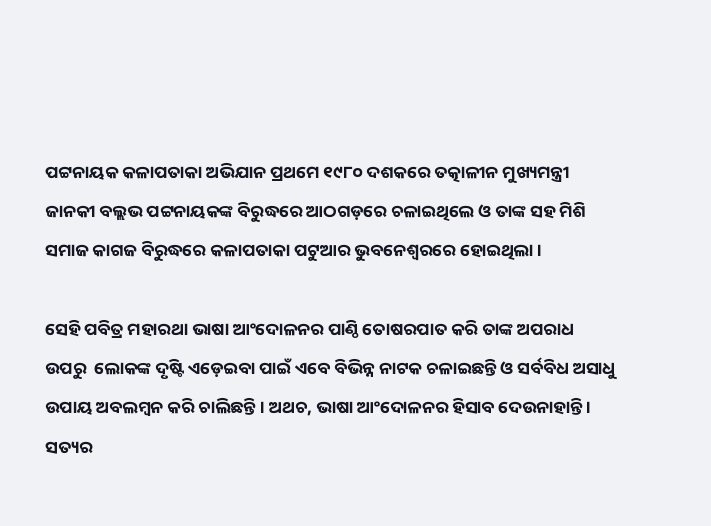ପଟ୍ଟନାୟକ କଳାପତାକା ଅଭିଯାନ ପ୍ରଥମେ ୧୯୮୦ ଦଶକରେ ତତ୍କାଳୀନ ମୁଖ୍ୟମନ୍ତ୍ରୀ ଜାନକୀ ବଲ୍ଲଭ ପଟ୍ଟନାୟକଙ୍କ ବିରୁଦ୍ଧରେ ଆଠଗଡ଼ରେ ଚଳାଇଥିଲେ ଓ ତାଙ୍କ ସହ ମିଶି ସମାଜ କାଗଜ ବିରୁଦ୍ଧରେ କଳାପତାକା ପଟୁଆର ଭୁବନେଶ୍ଵରରେ ହୋଇଥିଲା ।

ସେହି ପବିତ୍ର ମହାରଥା ଭାଷା ଆଂଦୋଳନର ପାଣ୍ଠି ତୋଷରପାତ କରି ତାଙ୍କ ଅପରାଧ ଉପରୁ  ଲୋକଙ୍କ ଦୃଷ୍ଟି ଏଡ଼େଇବା ପାଇଁ ଏବେ ବିଭିନ୍ନ ନାଟକ ଚଳାଇଛନ୍ତି ଓ ସର୍ବବିଧ ଅସାଧୁ ଉପାୟ ଅବଲମ୍ବନ କରି ଚାଲିଛନ୍ତି । ଅଥଚ, ଭାଷା ଆଂଦୋଳନର ହିସାବ ଦେଉନାହାନ୍ତି । ସତ୍ୟର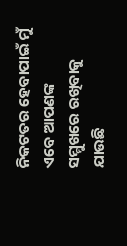ନିକଟତର ହେବାପାଇଁ ମୁଁ ଏବେ ଆପଣଙ୍କ ସମ୍ମୁଖରେ ରଖିବାକୁ ଯାଉଛି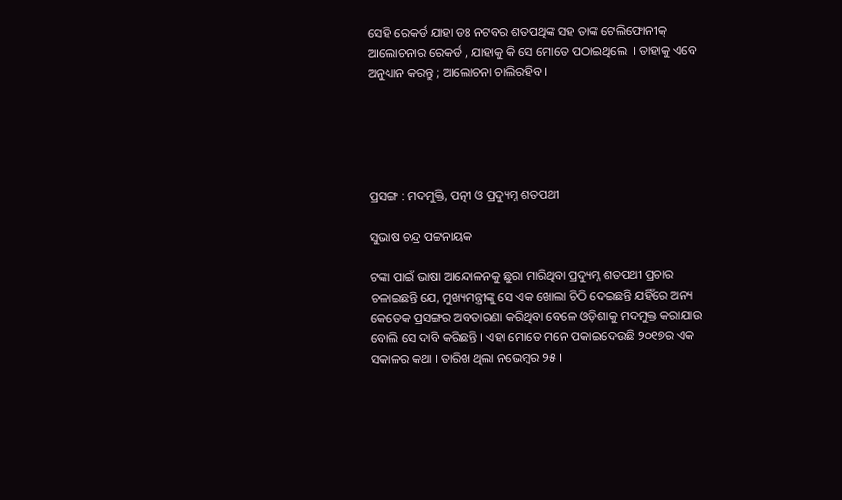ସେହି ରେକର୍ଡ ଯାହା ଡଃ ନଟବର ଶତପଥିଙ୍କ ସହ ତାଙ୍କ ଟେଲିଫୋନୀକ୍ ଆଲୋଚନାର ରେକର୍ଡ , ଯାହାକୁ କି ସେ ମୋତେ ପଠାଇଥିଲେ  । ତାହାକୁ ଏବେ ଅନୁଧ୍ୟାନ କରନ୍ତୁ ; ଆଲୋଚନା ଚାଲିରହିବ ।





ପ୍ରସଙ୍ଗ : ମଦମୁକ୍ତି, ପତ୍ନୀ ଓ ପ୍ରଦ୍ୟୁମ୍ନ ଶତପଥୀ

ସୁଭାଷ ଚନ୍ଦ୍ର ପଟ୍ଟନାୟକ

ଟଙ୍କା ପାଇଁ ଭାଷା ଆନ୍ଦୋଳନକୁ ଛୁରା ମାରିଥିବା ପ୍ରଦ୍ୟୁମ୍ନ ଶତପଥୀ ପ୍ରଚାର ଚଳାଇଛନ୍ତି ଯେ, ମୁଖ୍ୟମନ୍ତ୍ରୀଙ୍କୁ ସେ ଏକ ଖୋଲା ଚିଠି ଦେଇଛନ୍ତି ଯହିଁରେ ଅନ୍ୟ କେତେକ ପ୍ରସଙ୍ଗର ଅବତାରଣା କରିଥିବା ବେଳେ ଓଡ଼ିଶାକୁ ମଦମୁକ୍ତ କରାଯାଉ ବୋଲି ସେ ଦାବି କରିଛନ୍ତି । ଏହା ମୋତେ ମନେ ପକାଇଦେଉଛି ୨୦୧୭ର ଏକ ସକାଳର କଥା । ତାରିଖ ଥିଲା ନଭେମ୍ବର ୨୫ ।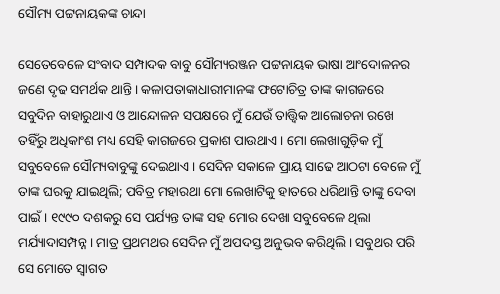ସୌମ୍ୟ ପଟ୍ଟନାୟକଙ୍କ ଚାନ୍ଦା

ସେତେବେଳେ ସଂବାଦ ସମ୍ପାଦକ ବାବୁ ସୌମ୍ୟରଞ୍ଜନ ପଟ୍ଟନାୟକ ଭାଷା ଆଂଦୋଳନର ଜଣେ ଦୃଢ ସମର୍ଥକ ଥାନ୍ତି । କଳାପତାକାଧାରୀମାନଙ୍କ ଫଟୋଚିତ୍ର ତାଙ୍କ କାଗଜରେ ସବୁଦିନ ବାହାରୁଥାଏ ଓ ଆନ୍ଦୋଳନ ସପକ୍ଷରେ ମୁଁ ଯେଉଁ ତାତ୍ତ୍ଵିକ ଆଲୋଚନା ରଖେ ତହିଁରୁ ଅଧିକାଂଶ ମଧ୍ୟ ସେହି କାଗଜରେ ପ୍ରକାଶ ପାଉଥାଏ । ମୋ ଲେଖାଗୁଡ଼ିକ ମୁଁ ସବୁବେଳେ ସୌମ୍ୟବାବୁଙ୍କୁ ଦେଇଥାଏ । ସେଦିନ ସକାଳେ ପ୍ରାୟ ସାଢେ ଆଠଟା ବେଳେ ମୁଁ ତାଙ୍କ ଘରକୁ ଯାଇଥିଲି; ପବିତ୍ର ମହାରଥା ମୋ ଲେଖାଟିକୁ ହାତରେ ଧରିଥାନ୍ତି ତାଙ୍କୁ ଦେବା ପାଇଁ । ୧୯୯୦ ଦଶକରୁ ସେ ପର୍ଯ୍ୟନ୍ତ ତାଙ୍କ ସହ ମୋର ଦେଖା ସବୁବେଳେ ଥିଲା ମର୍ଯ୍ୟାଦାସମ୍ପନ୍ନ । ମାତ୍ର ପ୍ରଥମଥର ସେଦିନ ମୁଁ ଅପଦସ୍ତ ଅନୁଭବ କରିଥିଲି । ସବୁଥର ପରି ସେ ମୋତେ ସ୍ଵାଗତ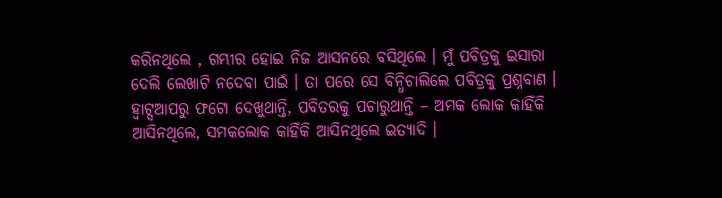କରିନଥିଲେ , ଗମ୍ଭୀର ହୋଇ ନିଜ ଆସନରେ ବସିଥିଲେ । ମୁଁ ପବିତ୍ରକୁ ଇସାରା ଦେଲି ଲେଖାଟି ନଦେବା ପାଇଁ । ତା ପରେ ସେ ବିନ୍ଧିଚାଲିଲେ ପବିତ୍ରକୁ ପ୍ରଶ୍ନବାଣ । ହ୍ଵାଟ୍ସଆପରୁ ଫଟୋ ଦେଖୁଥାନ୍ତି, ପବିତରକୁ ପଚାରୁଥାନ୍ତି – ଅମକ ଲୋକ କାହିଁକି ଆସିନଥିଲେ, ସମକଲୋକ କାହିଁକି ଆସିନଥିଲେ ଇତ୍ୟାଦି ।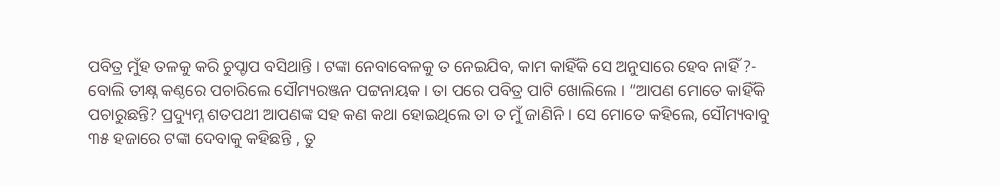ପବିତ୍ର ମୁଁହ ତଳକୁ କରି ଚୁପ୍ଚାପ ବସିଥାନ୍ତି । ଟଙ୍କା ନେବାବେଳକୁ ତ ନେଇଯିବ, କାମ କାହିଁକି ସେ ଅନୁସାରେ ହେବ ନାହିଁ ?- ବୋଲି ତୀକ୍ଷ୍ନ କଣ୍ଠରେ ପଚାରିଲେ ସୌମ୍ୟରଞ୍ଜନ ପଟ୍ଟନାୟକ । ତା ପରେ ପବିତ୍ର ପାଟି ଖୋଲିଲେ । “ଆପଣ ମୋତେ କାହିଁକି ପଚାରୁଛନ୍ତି? ପ୍ରଦ୍ୟୁମ୍ନ ଶତପଥୀ ଆପଣଙ୍କ ସହ କଣ କଥା ହୋଇଥିଲେ ତା ତ ମୁଁ ଜାଣିନି । ସେ ମୋତେ କହିଲେ, ସୌମ୍ୟବାବୁ ୩୫ ହଜାରେ ଟଙ୍କା ଦେବାକୁ କହିଛନ୍ତି , ତୁ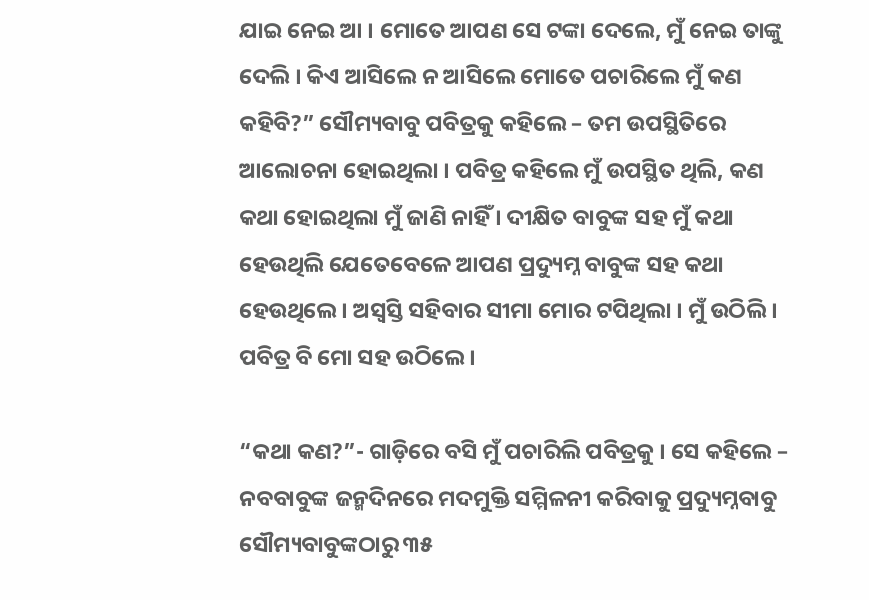ଯାଇ ନେଇ ଆ । ମୋତେ ଆପଣ ସେ ଟଙ୍କା ଦେଲେ, ମୁଁ ନେଇ ତାଙ୍କୁ ଦେଲି । କିଏ ଆସିଲେ ନ ଆସିଲେ ମୋତେ ପଚାରିଲେ ମୁଁ କଣ କହିବି?” ସୌମ୍ୟବାବୁ ପବିତ୍ରକୁ କହିଲେ – ତମ ଉପସ୍ଥିତିରେ ଆଲୋଚନା ହୋଇଥିଲା । ପବିତ୍ର କହିଲେ ମୁଁ ଉପସ୍ଥିତ ଥିଲି, କଣ କଥା ହୋଇଥିଲା ମୁଁ ଜାଣି ନାହିଁ । ଦୀକ୍ଷିତ ବାବୁଙ୍କ ସହ ମୁଁ କଥା ହେଉଥିଲି ଯେତେବେଳେ ଆପଣ ପ୍ରଦ୍ୟୁମ୍ନ ବାବୁଙ୍କ ସହ କଥା ହେଉଥିଲେ । ଅସ୍ଵସ୍ତି ସହିବାର ସୀମା ମୋର ଟପିଥିଲା । ମୁଁ ଉଠିଲି । ପବିତ୍ର ବି ମୋ ସହ ଉଠିଲେ ।

“କଥା କଣ?”- ଗାଡ଼ିରେ ବସି ମୁଁ ପଚାରିଲି ପବିତ୍ରକୁ । ସେ କହିଲେ – ନବବାବୁଙ୍କ ଜନ୍ମଦିନରେ ମଦମୁକ୍ତି ସମ୍ମିଳନୀ କରିବାକୁ ପ୍ରଦ୍ୟୁମ୍ନବାବୁ ସୌମ୍ୟବାବୁଙ୍କଠାରୁ ୩୫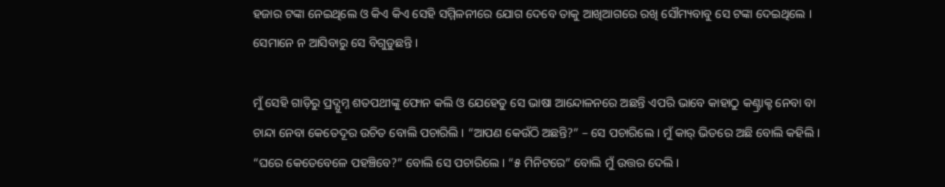ହଜାର ଟଙ୍କା ନେଇଥିଲେ ଓ କିଏ କିଏ ସେହି ସମ୍ମିଳନୀରେ ଯୋଗ ଦେବେ ତାକୁ ଆଖିଆଗରେ ରଖି ସୌମ୍ୟବାବୁ ସେ ଟଙ୍କା ଦେଇଥିଲେ । ସେମାନେ ନ ଆସିବାରୁ ସେ ବିଗୁଡୁଛନ୍ତି ।

ମୁଁ ସେହି ଗାଡ଼ିରୁ ପ୍ରଦ୍ଯୁମ୍ନ ଶତପଥୀଙ୍କୁ ଫୋନ କଲି ଓ ଯେହେତୁ ସେ ଭାଷା ଆନ୍ଦୋଳନରେ ଅଛନ୍ତି ଏପରି ଭାବେ କାହାଠୁ କଣ୍ଟ୍ରାକ୍ଟ ନେବା ବା ଚାନ୍ଦା ନେବା କେତେଦୂର ଉଚିତ ବୋଲି ପଚାରିଲି । “ଆପଣ କେଉଁଠି ଅଛନ୍ତି?” – ସେ ପଚାରିଲେ । ମୁଁ କାର୍ ଭିତରେ ଅଛି ବୋଲି କହିଲି । “ଘରେ କେତେବେଳେ ପହଞ୍ଚିବେ?” ବୋଲି ସେ ପଚାରିଲେ । “୫ ମିନିଟରେ” ବୋଲି ମୁଁ ଉତ୍ତର ଦେଲି ।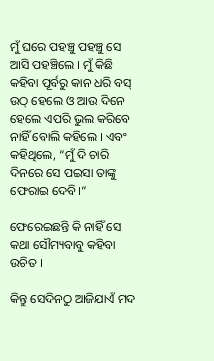ମୁଁ ଘରେ ପହଞ୍ଚୁ ପହଞ୍ଚୁ ସେ ଆସି ପହଞ୍ଚିଲେ । ମୁଁ କିଛି କହିବା ପୂର୍ବରୁ କାନ ଧରି ବସ୍ ଉଠ୍ ହେଲେ ଓ ଆଉ ଦିନେ ହେଲେ ଏପରି ଭୁଲ କରିବେ ନାହିଁ ବୋଲି କହିଲେ । ଏବଂ କହିଥିଲେ, “ମୁଁ ଦି ଚାରି ଦିନରେ ସେ ପଇସା ତାଙ୍କୁ ଫେରାଇ ଦେବି।“

ଫେରେଇଛନ୍ତି କି ନାହିଁ ସେ କଥା ସୌମ୍ୟବାବୁ କହିବା ଉଚିତ ।

କିନ୍ତୁ ସେଦିନଠୁ ଆଜିଯାଏଁ ମଦ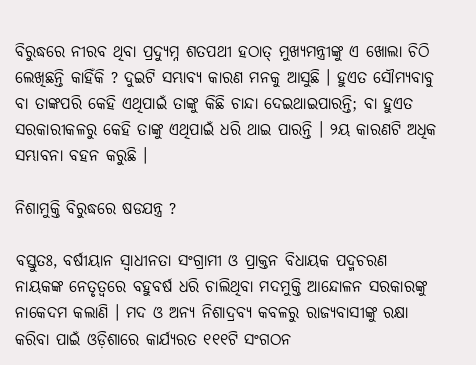ବିରୁଦ୍ଧରେ ନୀରବ ଥିବା ପ୍ରଦ୍ୟୁମ୍ନ ଶତପଥୀ ହଠାତ୍ ମୁଖ୍ୟମନ୍ତ୍ରୀଙ୍କୁ ଏ ଖୋଲା ଚିଠି ଲେଖିଛନ୍ତି କାହିଁକି ? ଦୁଇଟି ସମ୍ଭାବ୍ୟ କାରଣ ମନକୁ ଆସୁଛି । ହୁଏତ ସୌମ୍ୟବାବୁ ବା ତାଙ୍କପରି କେହି ଏଥିପାଇଁ ତାଙ୍କୁ କିଛି ଚାନ୍ଦା ଦେଇଥାଇପାରନ୍ତି; ବା ହୁଏତ ସରକାରୀକଳରୁ କେହି ତାଙ୍କୁ ଏଥିପାଇଁ ଧରି ଥାଇ ପାରନ୍ତି । ୨ୟ କାରଣଟି ଅଧିକ ସମ୍ଭାବନା ବହନ କରୁଛି ।

ନିଶାମୁକ୍ତି ବିରୁଦ୍ଧରେ ଷଡଯନ୍ତ୍ର ?

ବସ୍ତୁତଃ, ବର୍ଷୀୟାନ ସ୍ଵାଧୀନତା ସଂଗ୍ରାମୀ ଓ ପ୍ରାକ୍ତନ ବିଧାୟକ ପଦ୍ମଚରଣ ନାୟକଙ୍କ ନେତୃତ୍ବରେ ବହୁବର୍ଷ ଧରି ଚାଲିଥିବା ମଦମୁକ୍ତି ଆନ୍ଦୋଳନ ସରକାରଙ୍କୁ ନାକେଦମ କଲାଣି । ମଦ ଓ ଅନ୍ୟ ନିଶାଦ୍ରବ୍ୟ କବଳରୁ ରାଜ୍ୟବାସୀଙ୍କୁ ରକ୍ଷା କରିବା ପାଇଁ ଓଡ଼ିଶାରେ କାର୍ଯ୍ୟରତ ୧୧୧ଟି ସଂଗଠନ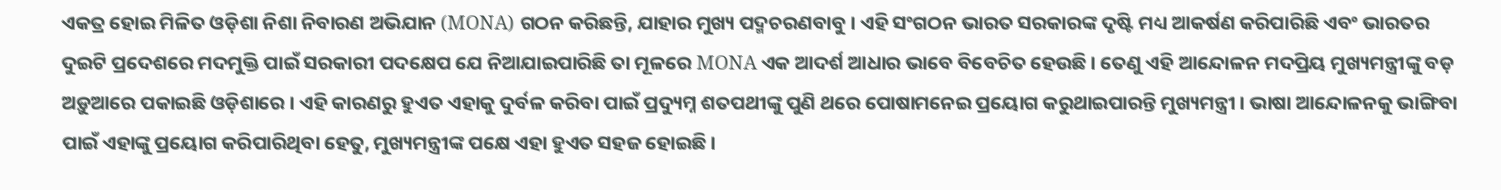ଏକତ୍ର ହୋଇ ମିଳିତ ଓଡ଼ିଶା ନିଶା ନିବାରଣ ଅଭିଯାନ (MONA) ଗଠନ କରିଛନ୍ତି, ଯାହାର ମୁଖ୍ୟ ପଦ୍ମଚରଣବାବୁ । ଏହି ସଂଗଠନ ଭାରତ ସରକାରଙ୍କ ଦୃଷ୍ଟି ମଧ୍ୟ ଆକର୍ଷଣ କରିପାରିଛି ଏବଂ ଭାରତର ଦୁଇଟି ପ୍ରଦେଶରେ ମଦମୁକ୍ତି ପାଇଁ ସରକାରୀ ପଦକ୍ଷେପ ଯେ ନିଆଯାଇପାରିଛି ତା ମୂଳରେ MONA ଏକ ଆଦର୍ଶ ଆଧାର ଭାବେ ବିବେଚିତ ହେଉଛି । ତେଣୁ ଏହି ଆନ୍ଦୋଳନ ମଦପ୍ରିୟ ମୁଖ୍ୟମନ୍ତ୍ରୀଙ୍କୁ ବଡ଼ ଅଡ଼ୁଆରେ ପକାଇଛି ଓଡ଼ିଶାରେ । ଏହି କାରଣରୁ ହୁଏତ ଏହାକୁ ଦୁର୍ବଳ କରିବା ପାଇଁ ପ୍ରଦ୍ୟୁମ୍ନ ଶତପଥୀଙ୍କୁ ପୁଣି ଥରେ ପୋଷାମନେଇ ପ୍ରୟୋଗ କରୁଥାଇପାରନ୍ତି ମୁଖ୍ୟମନ୍ତ୍ରୀ । ଭାଷା ଆନ୍ଦୋଳନକୁ ଭାଙ୍ଗିବା ପାଇଁ ଏହାଙ୍କୁ ପ୍ରୟୋଗ କରିପାରିଥିବା ହେତୁ, ମୁଖ୍ୟମନ୍ତ୍ରୀଙ୍କ ପକ୍ଷେ ଏହା ହୁଏତ ସହଜ ହୋଇଛି ।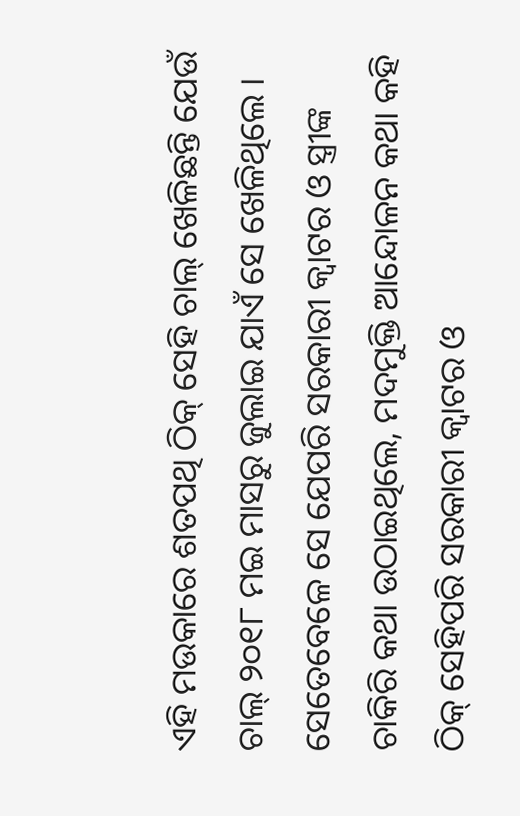ଏହି ମଉକାରେ ଶତପଥି ଠିକ୍ ସେହି ଚାଲ୍ ଖେଳିଛନ୍ତି ଯେଉଁ ଚାଲ୍ ୨୦୧୮ ମଇ ମାସରୁ ଜୁଲାଇ ଯାଏଁ ସେ ଖେଳିଥିଲେ । ସେତେବେଳେ ସେ ଯେପରି ସରକାରୀ କ୍ଵାଟର ଓ ସ୍ତ୍ରୀଙ୍କ ଚାକିରି କଥା ଉଠାଇଥିଲେ, ମଦମୁକ୍ତି ଆନ୍ଦୋଳନ କଥା କହି ଠିକ୍ ସେହିପରି ସରକାରୀ କ୍ଵାଟର ଓ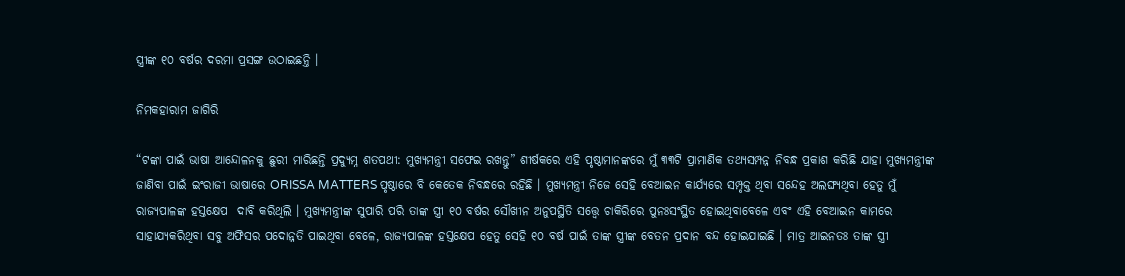ସ୍ତ୍ରୀଙ୍କ ୧୦ ବର୍ଷର ଦରମା ପ୍ରସଙ୍ଗ ଉଠାଇଛନ୍ତି ।

ନିମକହାରାମ ଜାଗିରି

“ଟଙ୍କା ପାଇଁ ଭାଷା ଆନ୍ଦୋଳନକୁ ଛୁରୀ ମାରିଛନ୍ତି ପ୍ରଦ୍ୟୁମ୍ନ ଶତପଥୀ: ମୁଖ୍ୟମନ୍ତ୍ରୀ ସଫେଇ ରଖନ୍ତୁ” ଶୀର୍ଷକରେ ଏହି ପୃଷ୍ଠାମାନଙ୍କରେ ମୁଁ ୩୩ଟି ପ୍ରାମାଣିକ ତଥ୍ୟସମ୍ପନ୍ନ ନିବନ୍ଧ ପ୍ରକାଶ କରିଛି ଯାହା ମୁଖ୍ୟମନ୍ତ୍ରୀଙ୍କ ଜାଣିବା ପାଇଁ ଇଂରାଜୀ ଭାଷାରେ ORISSA MATTERS ପୃଷ୍ଠାରେ ବି କେତେକ ନିବନ୍ଧରେ ରହିଛି । ମୁଖ୍ୟମନ୍ତ୍ରୀ ନିଜେ ସେହି ବେଆଇନ କାର୍ଯ୍ୟରେ ସମ୍ପୃକ୍ତ ଥିବା ସନ୍ଦେହ ଅଲଙ୍ଘ୍ୟଥିବା ହେତୁ ମୁଁ ରାଜ୍ୟପାଳଙ୍କ ହସ୍ତକ୍ଷେପ  ଦାବି କରିଥିଲି । ମୁଖ୍ୟମନ୍ତ୍ରୀଙ୍କ ସୁପାରି ପରି ତାଙ୍କ ସ୍ତ୍ରୀ ୧୦ ବର୍ଷର ସୌଖୀନ ଅନୁପସ୍ଥିତି ସତ୍ତ୍ୱେ ଚାକିରିରେ ପୁନଃସଂସ୍ଥିତ ହୋଇଥିବାବେଳେ ଏବଂ ଏହି ବେଆଇନ କାମରେ ସାହାଯ୍ୟକରିଥିବା ସବୁ ଅଫିସର ପଦୋନ୍ନତି ପାଇଥିବା ବେଳେ, ରାଜ୍ୟପାଳଙ୍କ ହସ୍ତକ୍ଷେପ ହେତୁ ସେହି ୧୦ ବର୍ଷ ପାଇଁ ତାଙ୍କ ସ୍ତ୍ରୀଙ୍କ ବେତନ ପ୍ରଦାନ ବନ୍ଦ ହୋଇଯାଇଛି । ମାତ୍ର ଆଇନତଃ ତାଙ୍କ ସ୍ତ୍ରୀ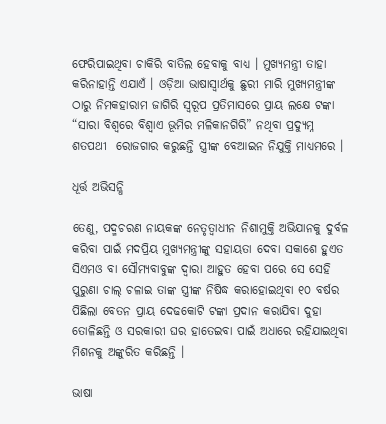ଫେରିପାଇଥିବା ଚାକିରି ବାତିଲ ହେବାକୁ ବାଧ୍ୟ । ମୁଖ୍ୟମନ୍ତ୍ରୀ ତାହା କରିନାହାନ୍ତି ଏଯାଏଁ । ଓଡ଼ିଆ ଭାଷାସ୍ଵାର୍ଥକୁ ଛୁରୀ ମାରି ମୁଖ୍ୟମନ୍ତ୍ରୀଙ୍କ ଠାରୁ ନିମକହାରାମ ଜାଗିରି ସ୍ୱରୂପ ପ୍ରତିମାସରେ ପ୍ରାୟ ଲକ୍ଷେ ଟଙ୍କା  “ସାରା ବିଶ୍ଵରେ ବିଶ୍ଵାଏ ଭୂମିର ମଳିକାନଗିରି” ନଥିବା ପ୍ରଦ୍ୟୁମ୍ନ ଶତପଥୀ  ରୋଜଗାର କରୁଛନ୍ତି ସ୍ତ୍ରୀଙ୍କ ବେଆଇନ ନିଯୁକ୍ତି ମାଧ୍ୟମରେ ।

ଧୂର୍ତ୍ତ ଅଭିସନ୍ଧି

ତେଣୁ, ପଦ୍ମଚରଣ ନାୟକଙ୍କ ନେତୃତ୍ଵାଧୀନ ନିଶାମୁକ୍ତି ଅଭିଯାନକୁ ଦୁର୍ବଳ କରିବା ପାଇଁ ମଦପ୍ରିୟ ମୁଖ୍ୟମନ୍ତ୍ରୀଙ୍କୁ ସହାୟତା ଦେବା ସକାଶେ ହୁଏତ ସିଏମଓ ବା ସୌମ୍ୟବାବୁଙ୍କ ଦ୍ଵାରା ଆହୁତ ହେବା ପରେ ସେ ସେହି ପୁରୁଣା ଚାଲ୍ ଚଳାଇ ତାଙ୍କ ସ୍ତ୍ରୀଙ୍କ ନିଷିଦ୍ଧ କରାହୋଇଥିବା ୧୦ ବର୍ଷର ପିଛିଲା ବେତନ ପ୍ରାୟ ଦେଢକୋଟି ଟଙ୍କା ପ୍ରଦାନ କରାଯିବା ଦୁହା ତୋଳିଛନ୍ତି ଓ ସରକାରୀ ଘର ହାତେଇବା ପାଇଁ ଅଧାରେ ରହିଯାଇଥିବା ମିଶନକୁ ଅଙ୍କୁରିତ କରିଛନ୍ତି ।

ଭାଷା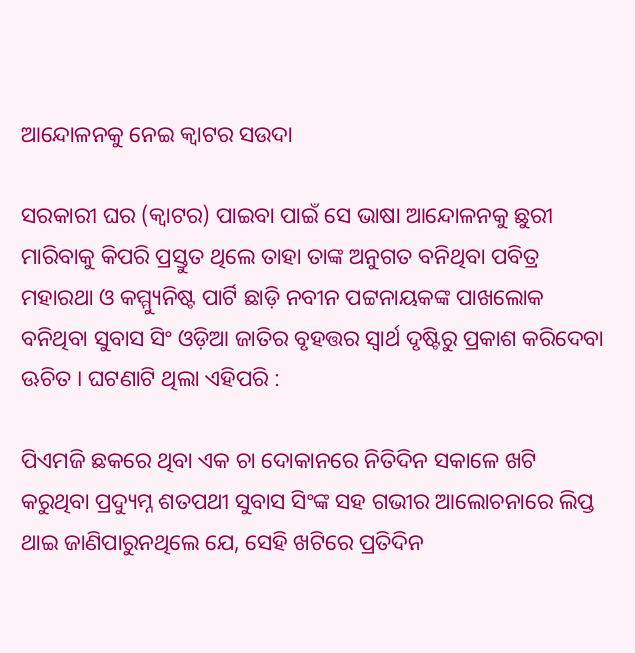ଆନ୍ଦୋଳନକୁ ନେଇ କ୍ଵାଟର ସଉଦା

ସରକାରୀ ଘର (କ୍ଵାଟର) ପାଇବା ପାଇଁ ସେ ଭାଷା ଆନ୍ଦୋଳନକୁ ଛୁରୀ ମାରିବାକୁ କିପରି ପ୍ରସ୍ତୁତ ଥିଲେ ତାହା ତାଙ୍କ ଅନୁଗତ ବନିଥିବା ପବିତ୍ର ମହାରଥା ଓ କମ୍ମ୍ୟୁନିଷ୍ଟ ପାର୍ଟି ଛାଡ଼ି ନବୀନ ପଟ୍ଟନାୟକଙ୍କ ପାଖଲୋକ ବନିଥିବା ସୁବାସ ସିଂ ଓଡ଼ିଆ ଜାତିର ବୃହତ୍ତର ସ୍ଵାର୍ଥ ଦୃଷ୍ଟିରୁ ପ୍ରକାଶ କରିଦେବା ଊଚିତ । ଘଟଣାଟି ଥିଲା ଏହିପରି :

ପିଏମଜି ଛକରେ ଥିବା ଏକ ଚା ଦୋକାନରେ ନିତିଦିନ ସକାଳେ ଖଟି କରୁଥିବା ପ୍ରଦ୍ୟୁମ୍ନ ଶତପଥୀ ସୁବାସ ସିଂଙ୍କ ସହ ଗଭୀର ଆଲୋଚନାରେ ଲିପ୍ତ ଥାଇ ଜାଣିପାରୁନଥିଲେ ଯେ, ସେହି ଖଟିରେ ପ୍ରତିଦିନ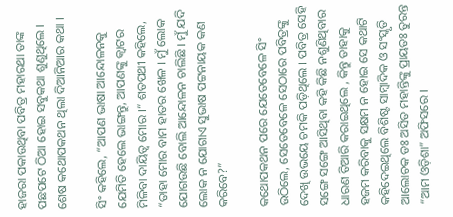ହାଜରା ପକାଉଥିବା ପବିତ୍ର ମହାରଥା ତାଙ୍କ ପଛପଟେ ଠିଆ ହୋଇ ସବୁକଥା ଶୁଣୁଥିଲେ । ଶେଷ କଥୋପକଥନ ଥିଲା ଦିଆନିଆର କଥା ।

ସିଂ କହିଲେ, “ଆପଣ ଭାଷା ଆନ୍ଦୋଳନକୁ ଯେମିତି ହେଲେ ଭାଙ୍ଗନ୍ତୁ, ଆପଣଙ୍କୁ କ୍ଵାଟର ମିଳିବା ଦାୟିତ୍ଵ ମୋର ।“ ଶତପଥୀ କହିଲେ, “ତାହା ମୋର ବାମ ହାତର ଖେଳ । ମୁଁ ଲୋକ ଯୋଗଉଛି ବୋଲି ଆନ୍ଦୋଳନ ଚାଲିଛି । ମୁଁ ଯଦି ଲୋକ ନ ଯୋଗାଏ ସୁଭାଷ ପଟ୍ଟନାୟକ କଣ କରିବେ?”

କଥୋପକଥନ ପରେ ଯେତେବେଳେ ସିଂ ଉଠିଲେ, ସେତେବେଳେ ସେଠାରେ ପବିତ୍ରଙ୍କୁ ଦେଖି ଉଭୟେ ଚମକି ପଡ଼ିଥିଲେ । ପବିତ୍ର ସେହି ସଙ୍ଗେ ସଙ୍ଗେ ଆସିଥିବା କହି କିଛି ନଶୁଣିଥିବାର ଧାରଣ ତିଆରି କରାଇଥିଲେ , କିନ୍ତୁ ତାହାକୁ ହଜମ କରିବାକୁ ସକ୍ଷମ ନ ହୋଇ ସେ କଥାଟି କହିଦେଇଥିଲେ ବିଶିଷ୍ଟ ସାମ୍ବାଦିକ ଓ ସଂସ୍କୃତି ଆଲୋଚକ ଡଃ ଅସିତ ମହାନ୍ତିଙ୍କୁ ପ୍ରାୟତଃ ତୁରନ୍ତ “ଆମ ଓଡ଼ିଶା” ଅଫିସରେ ।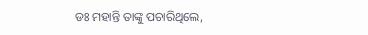ଡଃ ମହାନ୍ତି ତାଙ୍କୁ ପଚାରିଥିଲେ,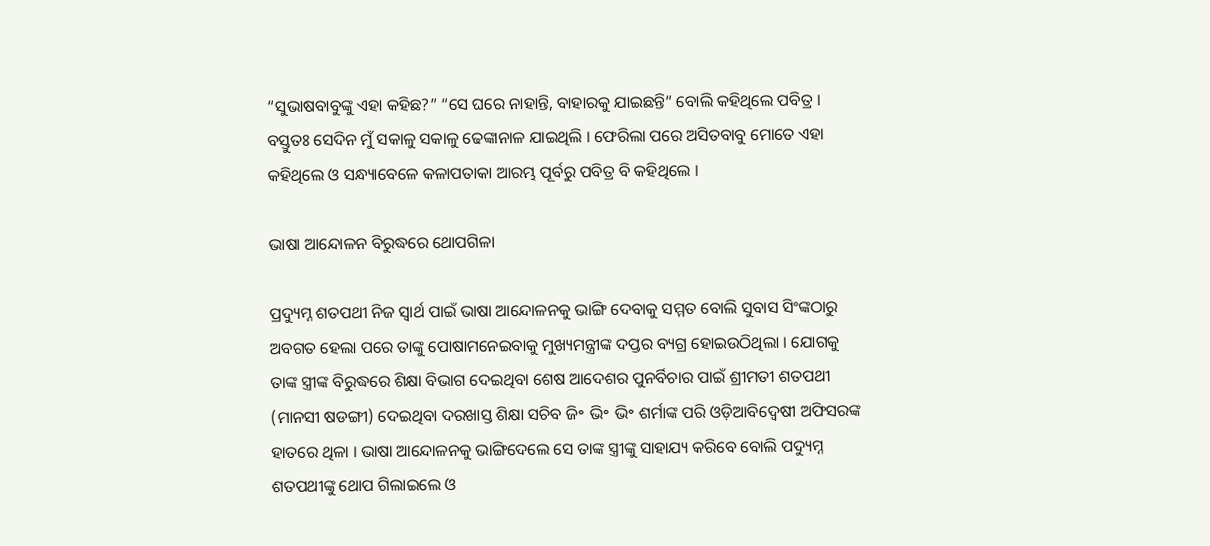“ସୁଭାଷବାବୁଙ୍କୁ ଏହା କହିଛ?” “ସେ ଘରେ ନାହାନ୍ତି, ବାହାରକୁ ଯାଇଛନ୍ତି” ବୋଲି କହିଥିଲେ ପବିତ୍ର । ବସ୍ତୁତଃ ସେଦିନ ମୁଁ ସକାଳୁ ସକାଳୁ ଢେଙ୍କାନାଳ ଯାଇଥିଲି । ଫେରିଲା ପରେ ଅସିତବାବୁ ମୋତେ ଏହା କହିଥିଲେ ଓ ସନ୍ଧ୍ୟାବେଳେ କଳାପତାକା ଆରମ୍ଭ ପୂର୍ବରୁ ପବିତ୍ର ବି କହିଥିଲେ ।

ଭାଷା ଆନ୍ଦୋଳନ ବିରୁଦ୍ଧରେ ଥୋପଗିଳା

ପ୍ରଦ୍ୟୁମ୍ନ ଶତପଥୀ ନିଜ ସ୍ଵାର୍ଥ ପାଇଁ ଭାଷା ଆନ୍ଦୋଳନକୁ ଭାଙ୍ଗି ଦେବାକୁ ସମ୍ମତ ବୋଲି ସୁବାସ ସିଂଙ୍କଠାରୁ ଅବଗତ ହେଲା ପରେ ତାଙ୍କୁ ପୋଷାମନେଇବାକୁ ମୁଖ୍ୟମନ୍ତ୍ରୀଙ୍କ ଦପ୍ତର ବ୍ୟଗ୍ର ହୋଇଉଠିଥିଲା । ଯୋଗକୁ ତାଙ୍କ ସ୍ତ୍ରୀଙ୍କ ବିରୁଦ୍ଧରେ ଶିକ୍ଷା ବିଭାଗ ଦେଇଥିବା ଶେଷ ଆଦେଶର ପୁନର୍ବିଚାର ପାଇଁ ଶ୍ରୀମତୀ ଶତପଥୀ (ମାନସୀ ଷଡଙ୍ଗୀ) ଦେଇଥିବା ଦରଖାସ୍ତ ଶିକ୍ଷା ସଚିବ ଜି॰ ଭି॰ ଭି॰ ଶର୍ମାଙ୍କ ପରି ଓଡ଼ିଆବିଦ୍ଵେଷୀ ଅଫିସରଙ୍କ ହାତରେ ଥିଳା । ଭାଷା ଆନ୍ଦୋଳନକୁ ଭାଙ୍ଗିଦେଲେ ସେ ତାଙ୍କ ସ୍ତ୍ରୀଙ୍କୁ ସାହାଯ୍ୟ କରିବେ ବୋଲି ପଦ୍ୟୁମ୍ନ ଶତପଥୀଙ୍କୁ ଥୋପ ଗିଲାଇଲେ ଓ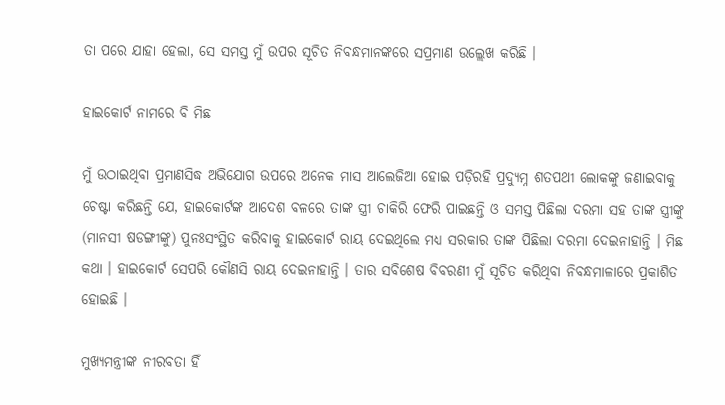ତା ପରେ ଯାହା ହେଲା, ସେ ସମସ୍ତ ମୁଁ ଉପର ସୂଚିତ ନିବନ୍ଧମାନଙ୍କରେ ସପ୍ରମାଣ ଉଲ୍ଲେଖ କରିଛି ।

ହାଇକୋର୍ଟ ନାମରେ ବି ମିଛ

ମୁଁ ଉଠାଇଥିବା ପ୍ରମାଣସିଦ୍ଧ ଅଭିଯୋଗ ଉପରେ ଅନେକ ମାସ ଆଲେଜିଆ ହୋଇ ପଡ଼ିରହି ପ୍ରଦ୍ୟୁମ୍ନ ଶତପଥୀ ଲୋକଙ୍କୁ ଜଣାଇବାକୁ ଚେଷ୍ଟା କରିଛନ୍ତି ଯେ, ହାଇକୋର୍ଟଙ୍କ ଆଦେଶ ବଳରେ ତାଙ୍କ ସ୍ତ୍ରୀ ଚାକିରି ଫେରି ପାଇଛନ୍ତି ଓ ସମସ୍ତ ପିଛିଲା ଦରମା ସହ ତାଙ୍କ ସ୍ତ୍ରୀଙ୍କୁ (ମାନସୀ ଷଡଙ୍ଗୀଙ୍କୁ) ପୁନଃସଂସ୍ଥିତ କରିବାକୁ ହାଇକୋର୍ଟ ରାୟ ଦେଇଥିଲେ ମଧ୍ୟ ସରକାର ତାଙ୍କ ପିଛିଲା ଦରମା ଦେଇନାହାନ୍ତି । ମିଛ କଥା । ହାଇକୋର୍ଟ ସେପରି କୌଣସି ରାୟ ଦେଇନାହାନ୍ତି । ତାର ସବିଶେଷ ବିବରଣୀ ମୁଁ ସୂଚିତ କରିଥିବା ନିବନ୍ଧମାଳାରେ ପ୍ରକାଶିତ ହୋଇଛି ।

ମୁଖ୍ୟମନ୍ତ୍ରୀଙ୍କ ନୀରବତା ହିଁ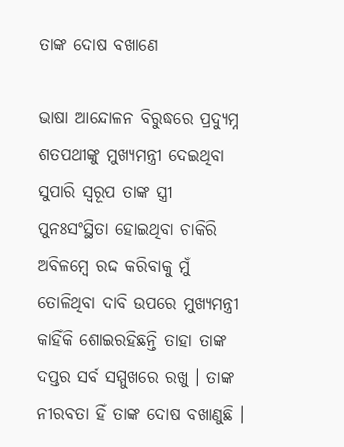ତାଙ୍କ ଦୋଷ ବଖାଣେ

ଭାଷା ଆନ୍ଦୋଳନ ବିରୁଦ୍ଧରେ ପ୍ରଦ୍ୟୁମ୍ନ ଶତପଥୀଙ୍କୁ ମୁଖ୍ୟମନ୍ତ୍ରୀ ଦେଇଥିବା ସୁପାରି ସ୍ୱରୂପ ତାଙ୍କ ସ୍ତ୍ରୀ ପୁନଃସଂସ୍ଥିତା ହୋଇଥିବା ଚାକିରି ଅବିଳମ୍ବେ ରଦ୍ଦ କରିବାକୁ ମୁଁ ତୋଳିଥିବା ଦାବି ଉପରେ ମୁଖ୍ୟମନ୍ତ୍ରୀ କାହିଁକି ଶୋଇରହିଛନ୍ତି ତାହା ତାଙ୍କ ଦପ୍ତର ସର୍ବ ସମ୍ମୁଖରେ ରଖୁ । ତାଙ୍କ ନୀରବତା ହିଁ ତାଙ୍କ ଦୋଷ ବଖାଣୁଛି ।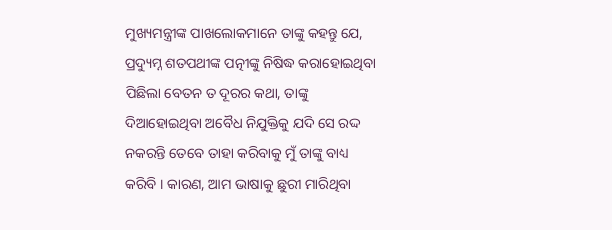ମୁଖ୍ୟମନ୍ତ୍ରୀଙ୍କ ପାଖଲୋକମାନେ ତାଙ୍କୁ କହନ୍ତୁ ଯେ, ପ୍ରଦ୍ୟୁମ୍ନ ଶତପଥୀଙ୍କ ପତ୍ନୀଙ୍କୁ ନିଷିଦ୍ଧ କରାହୋଇଥିବା ପିଛିଲା ବେତନ ତ ଦୂରର କଥା, ତାଙ୍କୁ ଦିଆହୋଇଥିବା ଅବୈଧ ନିଯୁକ୍ତିକୁ ଯଦି ସେ ରଦ୍ଦ ନକରନ୍ତି ତେବେ ତାହା କରିବାକୁ ମୁଁ ତାଙ୍କୁ ବାଧ୍ୟ କରିବି । କାରଣ, ଆମ ଭାଷାକୁ ଛୁରୀ ମାରିଥିବା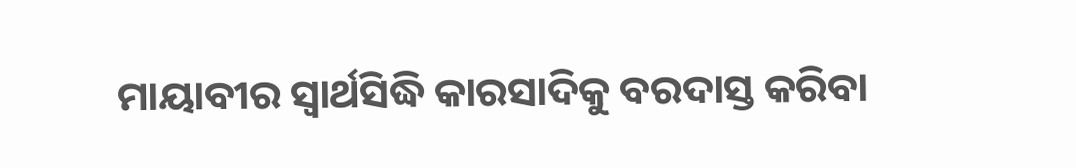ମାୟାବୀର ସ୍ଵାର୍ଥସିଦ୍ଧି କାରସାଦିକୁ ବରଦାସ୍ତ କରିବା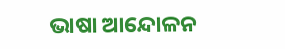ଭାଷା ଆନ୍ଦୋଳନ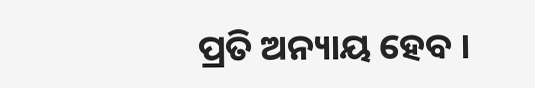ପ୍ରତି ଅନ୍ୟାୟ ହେବ ।